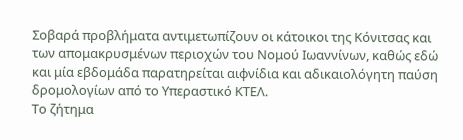Σοβαρά προβλήματα αντιμετωπίζουν οι κάτοικοι της Κόνιτσας και των απομακρυσμένων περιοχών του Νομού Ιωαννίνων, καθώς εδώ και μία εβδομάδα παρατηρείται αιφνίδια και αδικαιολόγητη παύση δρομολογίων από το Υπεραστικό ΚΤΕΛ.
Το ζήτημα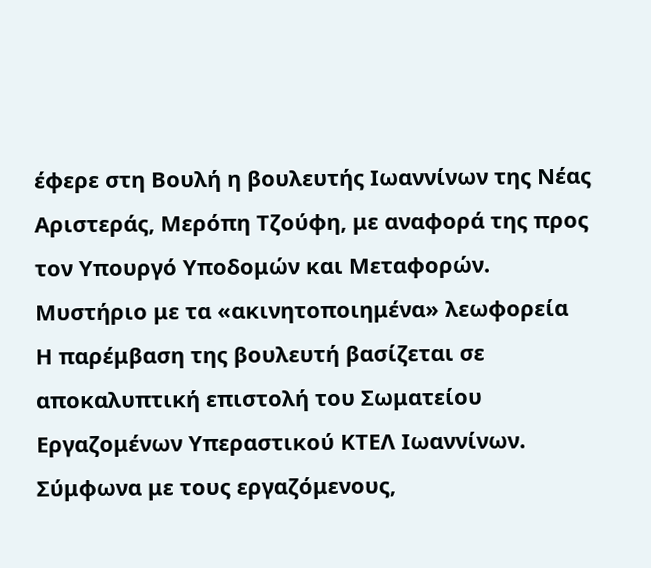έφερε στη Βουλή η βουλευτής Ιωαννίνων της Νέας Αριστεράς, Μερόπη Τζούφη, με αναφορά της προς τον Υπουργό Υποδομών και Μεταφορών.
Μυστήριο με τα «ακινητοποιημένα» λεωφορεία
Η παρέμβαση της βουλευτή βασίζεται σε αποκαλυπτική επιστολή του Σωματείου Εργαζομένων Υπεραστικού ΚΤΕΛ Ιωαννίνων. Σύμφωνα με τους εργαζόμενους,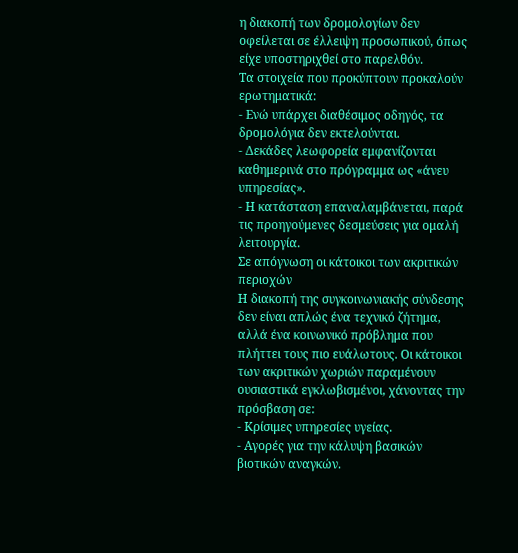η διακοπή των δρομολογίων δεν οφείλεται σε έλλειψη προσωπικού, όπως είχε υποστηριχθεί στο παρελθόν.
Τα στοιχεία που προκύπτουν προκαλούν ερωτηματικά:
- Ενώ υπάρχει διαθέσιμος οδηγός, τα δρομολόγια δεν εκτελούνται.
- Δεκάδες λεωφορεία εμφανίζονται καθημερινά στο πρόγραμμα ως «άνευ υπηρεσίας».
- Η κατάσταση επαναλαμβάνεται, παρά τις προηγούμενες δεσμεύσεις για ομαλή λειτουργία.
Σε απόγνωση οι κάτοικοι των ακριτικών περιοχών
Η διακοπή της συγκοινωνιακής σύνδεσης δεν είναι απλώς ένα τεχνικό ζήτημα, αλλά ένα κοινωνικό πρόβλημα που πλήττει τους πιο ευάλωτους. Οι κάτοικοι των ακριτικών χωριών παραμένουν ουσιαστικά εγκλωβισμένοι, χάνοντας την πρόσβαση σε:
- Κρίσιμες υπηρεσίες υγείας.
- Αγορές για την κάλυψη βασικών βιοτικών αναγκών.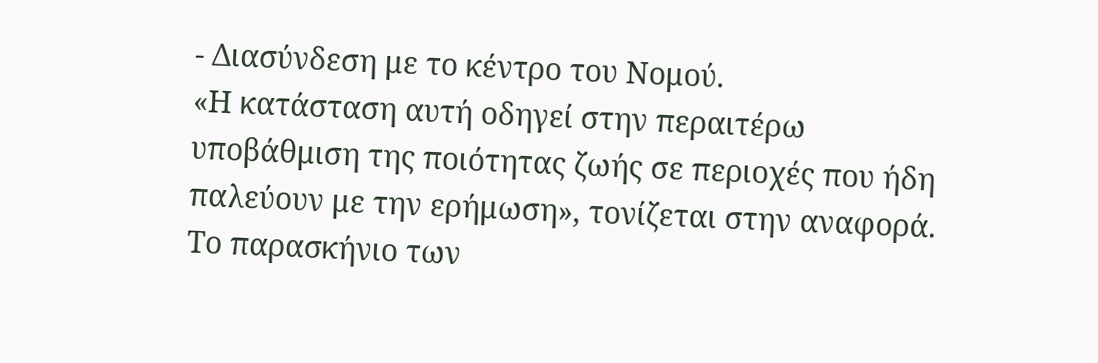- Διασύνδεση με το κέντρο του Νομού.
«Η κατάσταση αυτή οδηγεί στην περαιτέρω υποβάθμιση της ποιότητας ζωής σε περιοχές που ήδη παλεύουν με την ερήμωση», τονίζεται στην αναφορά.
Το παρασκήνιο των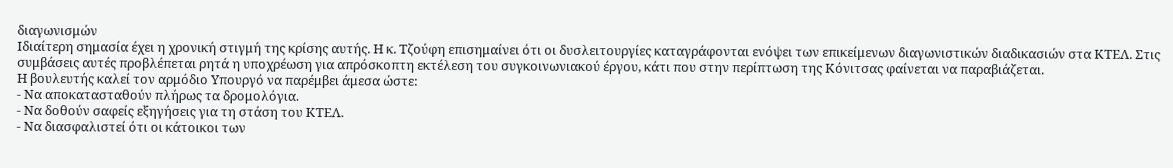διαγωνισμών
Ιδιαίτερη σημασία έχει η χρονική στιγμή της κρίσης αυτής. Η κ. Τζούφη επισημαίνει ότι οι δυσλειτουργίες καταγράφονται ενόψει των επικείμενων διαγωνιστικών διαδικασιών στα ΚΤΕΛ. Στις συμβάσεις αυτές προβλέπεται ρητά η υποχρέωση για απρόσκοπτη εκτέλεση του συγκοινωνιακού έργου, κάτι που στην περίπτωση της Κόνιτσας φαίνεται να παραβιάζεται.
Η βουλευτής καλεί τον αρμόδιο Υπουργό να παρέμβει άμεσα ώστε:
- Να αποκατασταθούν πλήρως τα δρομολόγια.
- Να δοθούν σαφείς εξηγήσεις για τη στάση του ΚΤΕΛ.
- Να διασφαλιστεί ότι οι κάτοικοι των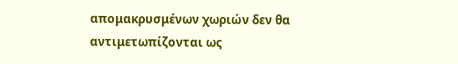απομακρυσμένων χωριών δεν θα αντιμετωπίζονται ως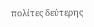πολίτες δεύτερης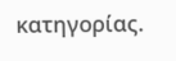κατηγορίας.